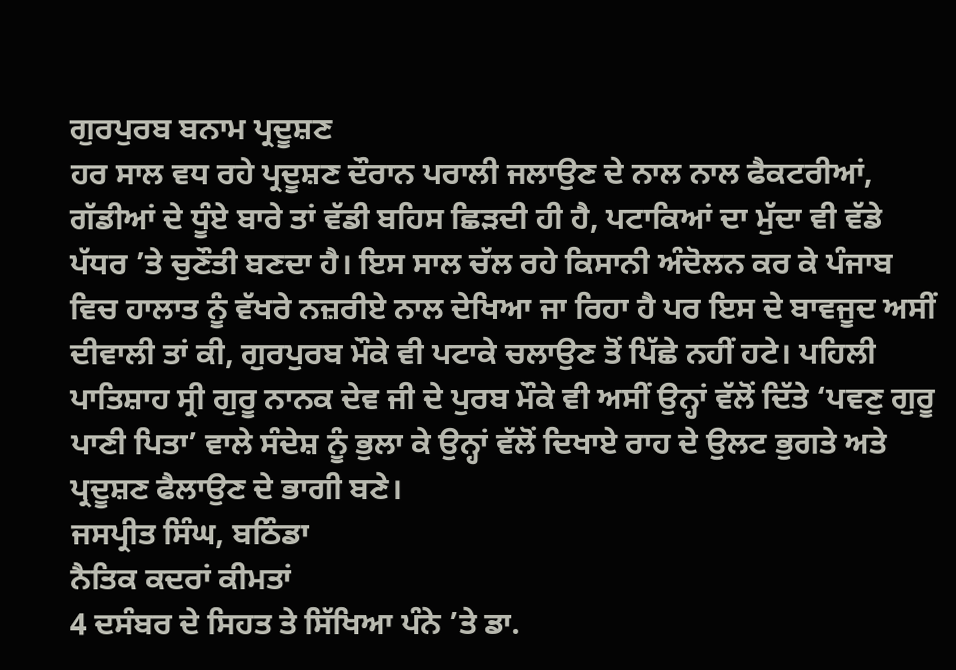ਗੁਰਪੁਰਬ ਬਨਾਮ ਪ੍ਰਦੂਸ਼ਣ
ਹਰ ਸਾਲ ਵਧ ਰਹੇ ਪ੍ਰਦੂਸ਼ਣ ਦੌਰਾਨ ਪਰਾਲੀ ਜਲਾਉਣ ਦੇ ਨਾਲ ਨਾਲ ਫੈਕਟਰੀਆਂ, ਗੱਡੀਆਂ ਦੇ ਧੂੰਏ ਬਾਰੇ ਤਾਂ ਵੱਡੀ ਬਹਿਸ ਛਿੜਦੀ ਹੀ ਹੈ, ਪਟਾਕਿਆਂ ਦਾ ਮੁੱਦਾ ਵੀ ਵੱਡੇ ਪੱਧਰ ’ਤੇ ਚੁਣੌਤੀ ਬਣਦਾ ਹੈ। ਇਸ ਸਾਲ ਚੱਲ ਰਹੇ ਕਿਸਾਨੀ ਅੰਦੋਲਨ ਕਰ ਕੇ ਪੰਜਾਬ ਵਿਚ ਹਾਲਾਤ ਨੂੰ ਵੱਖਰੇ ਨਜ਼ਰੀਏ ਨਾਲ ਦੇਖਿਆ ਜਾ ਰਿਹਾ ਹੈ ਪਰ ਇਸ ਦੇ ਬਾਵਜੂਦ ਅਸੀਂ ਦੀਵਾਲੀ ਤਾਂ ਕੀ, ਗੁਰਪੁਰਬ ਮੌਕੇ ਵੀ ਪਟਾਕੇ ਚਲਾਉਣ ਤੋਂ ਪਿੱਛੇ ਨਹੀਂ ਹਟੇ। ਪਹਿਲੀ ਪਾਤਿਸ਼ਾਹ ਸ੍ਰੀ ਗੁਰੂ ਨਾਨਕ ਦੇਵ ਜੀ ਦੇ ਪੁਰਬ ਮੌਕੇ ਵੀ ਅਸੀਂ ਉਨ੍ਹਾਂ ਵੱਲੋਂ ਦਿੱਤੇ ‘ਪਵਣੁ ਗੁਰੂ ਪਾਣੀ ਪਿਤਾ’ ਵਾਲੇ ਸੰਦੇਸ਼ ਨੂੰ ਭੁਲਾ ਕੇ ਉਨ੍ਹਾਂ ਵੱਲੋਂ ਦਿਖਾਏ ਰਾਹ ਦੇ ਉਲਟ ਭੁਗਤੇ ਅਤੇ ਪ੍ਰਦੂਸ਼ਣ ਫੈਲਾਉਣ ਦੇ ਭਾਗੀ ਬਣੇ।
ਜਸਪ੍ਰੀਤ ਸਿੰਘ, ਬਠਿੰਡਾ
ਨੈਤਿਕ ਕਦਰਾਂ ਕੀਮਤਾਂ
4 ਦਸੰਬਰ ਦੇ ਸਿਹਤ ਤੇ ਸਿੱਖਿਆ ਪੰਨੇ ’ਤੇ ਡਾ.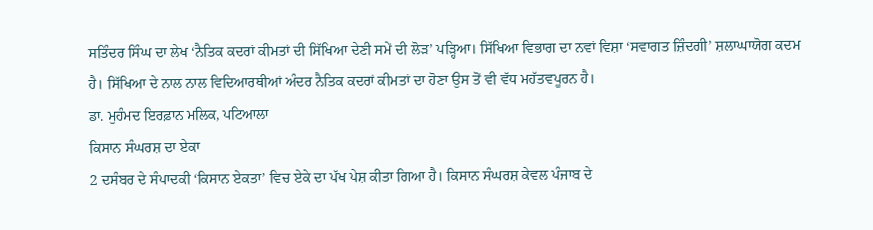ਸਤਿੰਦਰ ਸਿੰਘ ਦਾ ਲੇਖ ‘ਨੈਤਿਕ ਕਦਰਾਂ ਕੀਮਤਾਂ ਦੀ ਸਿੱਖਿਆ ਦੇਣੀ ਸਮੇਂ ਦੀ ਲੋੜ’ ਪੜ੍ਹਿਆ। ਸਿੱਖਿਆ ਵਿਭਾਗ ਦਾ ਨਵਾਂ ਵਿਸ਼ਾ ‘ਸਵਾਗਤ ਜ਼ਿੰਦਗੀ’ ਸ਼ਲਾਘਾਯੋਗ ਕਦਮ ਹੈ। ਸਿੱਖਿਆ ਦੇ ਨਾਲ ਨਾਲ ਵਿਦਿਆਰਥੀਆਂ ਅੰਦਰ ਨੈਤਿਕ ਕਦਰਾਂ ਕੀਮਤਾਂ ਦਾ ਹੋਣਾ ਉਸ ਤੋਂ ਵੀ ਵੱਧ ਮਹੱਤਵਪੂਰਨ ਹੈ।
ਡਾ. ਮੁਹੰਮਦ ਇਰਫ਼ਾਨ ਮਲਿਕ, ਪਟਿਆਲਾ
ਕਿਸਾਨ ਸੰਘਰਸ਼ ਦਾ ਏਕਾ
2 ਦਸੰਬਰ ਦੇ ਸੰਪਾਦਕੀ ‘ਕਿਸਾਨ ਏਕਤਾ’ ਵਿਚ ਏਕੇ ਦਾ ਪੱਖ ਪੇਸ਼ ਕੀਤਾ ਗਿਆ ਹੈ। ਕਿਸਾਨ ਸੰਘਰਸ਼ ਕੇਵਲ ਪੰਜਾਬ ਦੇ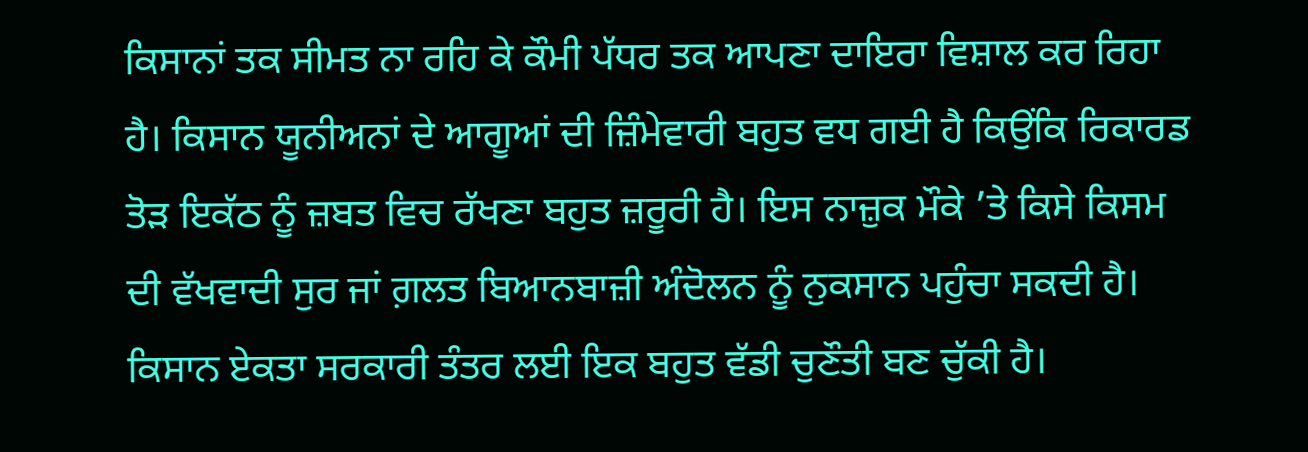ਕਿਸਾਨਾਂ ਤਕ ਸੀਮਤ ਨਾ ਰਹਿ ਕੇ ਕੌਮੀ ਪੱਧਰ ਤਕ ਆਪਣਾ ਦਾਇਰਾ ਵਿਸ਼ਾਲ ਕਰ ਰਿਹਾ ਹੈ। ਕਿਸਾਨ ਯੂਨੀਅਨਾਂ ਦੇ ਆਗੂਆਂ ਦੀ ਜ਼ਿੰਮੇਵਾਰੀ ਬਹੁਤ ਵਧ ਗਈ ਹੈ ਕਿਉਂਕਿ ਰਿਕਾਰਡ ਤੋੜ ਇਕੱਠ ਨੂੰ ਜ਼ਬਤ ਵਿਚ ਰੱਖਣਾ ਬਹੁਤ ਜ਼ਰੂਰੀ ਹੈ। ਇਸ ਨਾਜ਼ੁਕ ਮੌਕੇ ’ਤੇ ਕਿਸੇ ਕਿਸਮ ਦੀ ਵੱਖਵਾਦੀ ਸੁਰ ਜਾਂ ਗ਼ਲਤ ਬਿਆਨਬਾਜ਼ੀ ਅੰਦੋਲਨ ਨੂੰ ਨੁਕਸਾਨ ਪਹੁੰਚਾ ਸਕਦੀ ਹੈ। ਕਿਸਾਨ ਏਕਤਾ ਸਰਕਾਰੀ ਤੰਤਰ ਲਈ ਇਕ ਬਹੁਤ ਵੱਡੀ ਚੁਣੌਤੀ ਬਣ ਚੁੱਕੀ ਹੈ।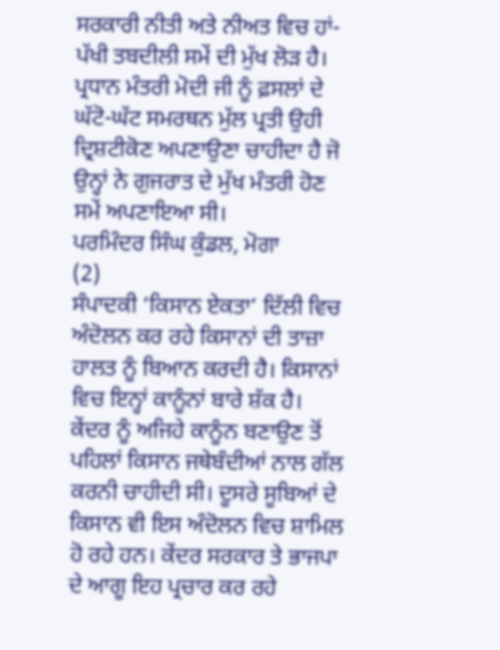ਸਰਕਾਰੀ ਨੀਤੀ ਅਤੇ ਨੀਅਤ ਵਿਚ ਹਾਂ-ਪੱਖੀ ਤਬਦੀਲੀ ਸਮੇਂ ਦੀ ਮੁੱਖ ਲੋੜ ਹੈ। ਪ੍ਰਧਾਨ ਮੰਤਰੀ ਮੋਦੀ ਜੀ ਨੂੰ ਫ਼ਸਲਾਂ ਦੇ ਘੱਟੋ-ਘੱਟ ਸਮਰਥਨ ਮੁੱਲ ਪ੍ਰਤੀ ਉਹੀ ਦ੍ਰਿਸ਼ਟੀਕੋਣ ਅਪਣਾਉਣਾ ਚਾਹੀਦਾ ਹੈ ਜੋ ਉਨ੍ਹਾਂ ਨੇ ਗੁਜਰਾਤ ਦੇ ਮੁੱਖ ਮੰਤਰੀ ਹੋਣ ਸਮੇਂ ਅਪਣਾਇਆ ਸੀ।
ਪਰਮਿੰਦਰ ਸਿੰਘ ਕੁੰਡਲ, ਮੋਗਾ
(2)
ਸੰਪਾਦਕੀ ‘ਕਿਸਾਨ ਏਕਤਾ’ ਦਿੱਲੀ ਵਿਚ ਅੰਦੋਲਨ ਕਰ ਰਹੇ ਕਿਸਾਨਾਂ ਦੀ ਤਾਜ਼ਾ ਹਾਲਤ ਨੂੰ ਬਿਆਨ ਕਰਦੀ ਹੈ। ਕਿਸਾਨਾਂ ਵਿਚ ਇਨ੍ਹਾਂ ਕਾਨੂੰਨਾਂ ਬਾਰੇ ਸ਼ੱਕ ਹੈ। ਕੇਂਦਰ ਨੂੰ ਅਜਿਹੇ ਕਾਨੂੰਨ ਬਣਾਉਣ ਤੋਂ ਪਹਿਲਾਂ ਕਿਸਾਨ ਜਥੇਬੰਦੀਆਂ ਨਾਲ ਗੱਲ ਕਰਨੀ ਚਾਹੀਦੀ ਸੀ। ਦੂਸਰੇ ਸੂਬਿਆਂ ਦੇ ਕਿਸਾਨ ਵੀ ਇਸ ਅੰਦੋਲਨ ਵਿਚ ਸ਼ਾਮਿਲ ਹੋ ਰਹੇ ਹਨ। ਕੇਂਦਰ ਸਰਕਾਰ ਤੇ ਭਾਜਪਾ ਦੇ ਆਗੂ ਇਹ ਪ੍ਰਚਾਰ ਕਰ ਰਹੇ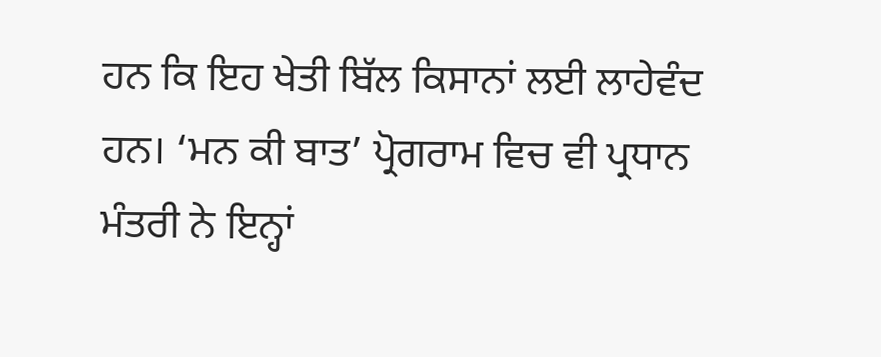ਹਨ ਕਿ ਇਹ ਖੇਤੀ ਬਿੱਲ ਕਿਸਾਨਾਂ ਲਈ ਲਾਹੇਵੰਦ ਹਨ। ‘ਮਨ ਕੀ ਬਾਤ’ ਪ੍ਰੋਗਰਾਮ ਵਿਚ ਵੀ ਪ੍ਰਧਾਨ ਮੰਤਰੀ ਨੇ ਇਨ੍ਹਾਂ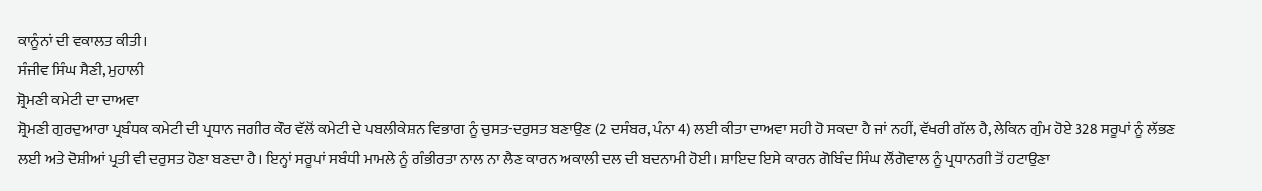ਕਾਨੂੰਨਾਂ ਦੀ ਵਕਾਲਤ ਕੀਤੀ।
ਸੰਜੀਵ ਸਿੰਘ ਸੈਣੀ, ਮੁਹਾਲੀ
ਸ਼੍ਰੋਮਣੀ ਕਮੇਟੀ ਦਾ ਦਾਅਵਾ
ਸ਼੍ਰੋਮਣੀ ਗੁਰਦੁਆਰਾ ਪ੍ਰਬੰਧਕ ਕਮੇਟੀ ਦੀ ਪ੍ਰਧਾਨ ਜਗੀਰ ਕੌਰ ਵੱਲੋਂ ਕਮੇਟੀ ਦੇ ਪਬਲੀਕੇਸ਼ਨ ਵਿਭਾਗ ਨੂੰ ਚੁਸਤ-ਦਰੁਸਤ ਬਣਾਉਣ (2 ਦਸੰਬਰ, ਪੰਨਾ 4) ਲਈ ਕੀਤਾ ਦਾਅਵਾ ਸਹੀ ਹੋ ਸਕਦਾ ਹੈ ਜਾਂ ਨਹੀਂ, ਵੱਖਰੀ ਗੱਲ ਹੈ, ਲੇਕਿਨ ਗੁੰਮ ਹੋਏ 328 ਸਰੂਪਾਂ ਨੂੰ ਲੱਭਣ ਲਈ ਅਤੇ ਦੋਸ਼ੀਆਂ ਪ੍ਰਤੀ ਵੀ ਦਰੁਸਤ ਹੋਣਾ ਬਣਦਾ ਹੈ। ਇਨ੍ਹਾਂ ਸਰੂਪਾਂ ਸਬੰਧੀ ਮਾਮਲੇ ਨੂੰ ਗੰਭੀਰਤਾ ਨਾਲ ਨਾ ਲੈਣ ਕਾਰਨ ਅਕਾਲੀ ਦਲ ਦੀ ਬਦਨਾਮੀ ਹੋਈ। ਸ਼ਾਇਦ ਇਸੇ ਕਾਰਨ ਗੋਬਿੰਦ ਸਿੰਘ ਲੌਂਗੋਵਾਲ ਨੂੰ ਪ੍ਰਧਾਨਗੀ ਤੋਂ ਹਟਾਉਣਾ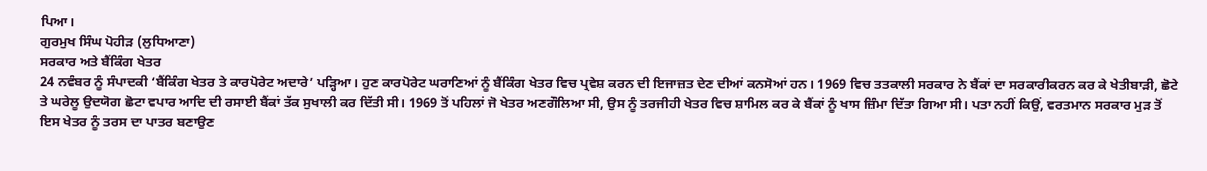ਪਿਆ।
ਗੁਰਮੁਖ ਸਿੰਘ ਪੋਹੀੜ (ਲੁਧਿਆਣਾ)
ਸਰਕਾਰ ਅਤੇ ਬੈਂਕਿੰਗ ਖੇਤਰ
24 ਨਵੰਬਰ ਨੂੰ ਸੰਪਾਦਕੀ ‘ਬੈਂਕਿੰਗ ਖੇਤਰ ਤੇ ਕਾਰਪੋਰੇਟ ਅਦਾਰੇ’ ਪੜ੍ਹਿਆ। ਹੁਣ ਕਾਰਪੋਰੇਟ ਘਰਾਣਿਆਂ ਨੂੰ ਬੈਂਕਿੰਗ ਖੇਤਰ ਵਿਚ ਪ੍ਰਵੇਸ਼ ਕਰਨ ਦੀ ਇਜਾਜ਼ਤ ਦੇਣ ਦੀਆਂ ਕਨਸੋਆਂ ਹਨ। 1969 ਵਿਚ ਤਤਕਾਲੀ ਸਰਕਾਰ ਨੇ ਬੈਂਕਾਂ ਦਾ ਸਰਕਾਰੀਕਰਨ ਕਰ ਕੇ ਖੇਤੀਬਾੜੀ, ਛੋਟੇ ਤੇ ਘਰੇਲੂ ਉਦਯੋਗ ਛੋਟਾ ਵਪਾਰ ਆਦਿ ਦੀ ਰਸਾਈ ਬੈਂਕਾਂ ਤੱਕ ਸੁਖਾਲੀ ਕਰ ਦਿੱਤੀ ਸੀ। 1969 ਤੋਂ ਪਹਿਲਾਂ ਜੋ ਖੇਤਰ ਅਣਗੌਲਿਆ ਸੀ, ਉਸ ਨੂੰ ਤਰਜੀਹੀ ਖੇਤਰ ਵਿਚ ਸ਼ਾਮਿਲ ਕਰ ਕੇ ਬੈਂਕਾਂ ਨੂੰ ਖਾਸ ਜ਼ਿੰਮਾ ਦਿੱਤਾ ਗਿਆ ਸੀ। ਪਤਾ ਨਹੀਂ ਕਿਉਂ, ਵਰਤਮਾਨ ਸਰਕਾਰ ਮੁੜ ਤੋਂ ਇਸ ਖੇਤਰ ਨੂੰ ਤਰਸ ਦਾ ਪਾਤਰ ਬਣਾਉਣ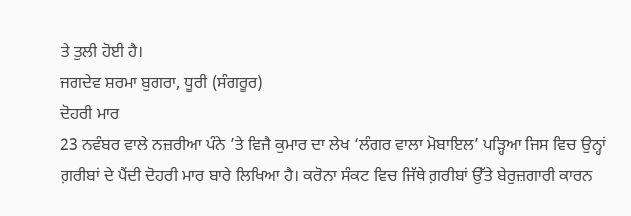ਤੇ ਤੁਲੀ ਹੋਈ ਹੈ।
ਜਗਦੇਵ ਸ਼ਰਮਾ ਬੁਗਰਾ, ਧੂਰੀ (ਸੰਗਰੂਰ)
ਦੋਹਰੀ ਮਾਰ
23 ਨਵੰਬਰ ਵਾਲੇ ਨਜ਼ਰੀਆ ਪੰਨੇ ’ਤੇ ਵਿਜੈ ਕੁਮਾਰ ਦਾ ਲੇਖ ‘ਲੰਗਰ ਵਾਲਾ ਮੋਬਾਇਲ’ ਪੜ੍ਹਿਆ ਜਿਸ ਵਿਚ ਉਨ੍ਹਾਂ ਗ਼ਰੀਬਾਂ ਦੇ ਪੈਂਦੀ ਦੋਹਰੀ ਮਾਰ ਬਾਰੇ ਲਿਖਿਆ ਹੈ। ਕਰੋਨਾ ਸੰਕਟ ਵਿਚ ਜਿੱਥੇ ਗ਼ਰੀਬਾਂ ਉੱਤੇ ਬੇਰੁਜ਼ਗਾਰੀ ਕਾਰਨ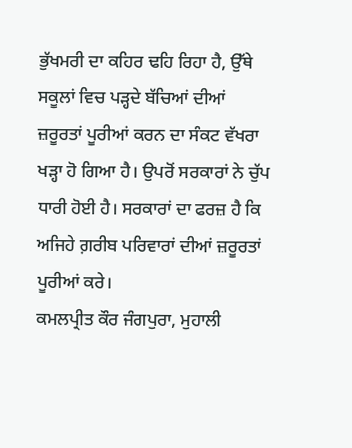ਭੁੱਖਮਰੀ ਦਾ ਕਹਿਰ ਢਹਿ ਰਿਹਾ ਹੈ, ਉੱਥੇ ਸਕੂਲਾਂ ਵਿਚ ਪੜ੍ਹਦੇ ਬੱਚਿਆਂ ਦੀਆਂ ਜ਼ਰੂਰਤਾਂ ਪੂਰੀਆਂ ਕਰਨ ਦਾ ਸੰਕਟ ਵੱਖਰਾ ਖੜ੍ਹਾ ਹੋ ਗਿਆ ਹੈ। ਉਪਰੋਂ ਸਰਕਾਰਾਂ ਨੇ ਚੁੱਪ ਧਾਰੀ ਹੋਈ ਹੈ। ਸਰਕਾਰਾਂ ਦਾ ਫਰਜ਼ ਹੈ ਕਿ ਅਜਿਹੇ ਗ਼ਰੀਬ ਪਰਿਵਾਰਾਂ ਦੀਆਂ ਜ਼ਰੂਰਤਾਂ ਪੂਰੀਆਂ ਕਰੇ।
ਕਮਲਪ੍ਰੀਤ ਕੌਰ ਜੰਗਪੁਰਾ, ਮੁਹਾਲੀ